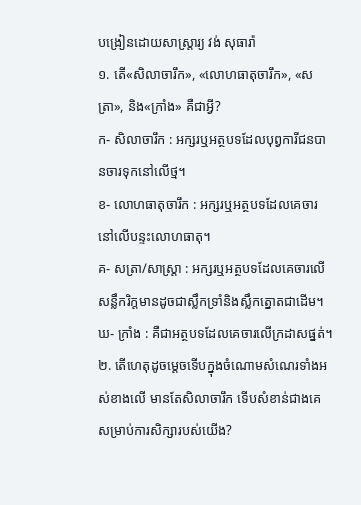បង្រៀនដោយសាស្ត្រារ្យ វង់ សុធារ៉ា
១. តើ«សិលាចារឹក», «លោហធាតុចារឹក», «សត្រា», និង«ក្រាំង» គឺជាអ្វី?
ក- សិលាចារឹក : អក្សរឬអត្ថបទដែលបុព្វការីជនបានចារទុកនៅលើថ្ម។
ខ- លោហធាតុចារឹក : អក្សរឬអត្ថបទដែលគេចារនៅលើបន្ទះលោហធាតុ។
គ- សត្រា/សាស្ត្រា : អក្សរឬអត្ថបទដែលគេចារលើសន្លឹករិក្ដមានដូចជាស្លឹកទ្រាំនិងស្លឹកត្នោតជាដើម។
ឃ- ក្រាំង : គឺជាអត្ថបទដែលគេចារលើក្រដាសផ្នត់។
២. តើហេតុដូចម្តេចទើបក្នុងចំណោមសំណេរទាំងអស់ខាងលើ មានតែសិលាចារឹក ទើបសំខាន់ជាងគេសម្រាប់ការសិក្សារបស់យើង?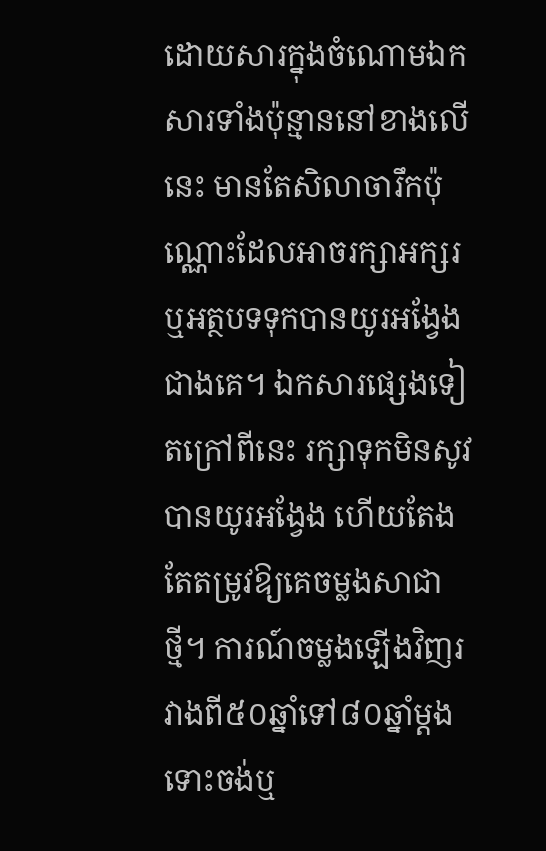ដោយសារក្នុងចំណោមឯកសារទាំងប៉ុន្មាននៅខាងលើនេះ មានតែសិលាចារឹកប៉ុណ្ណោះដែលអាចរក្សាអក្សរឬអត្ថបទទុកបានយូរអង្វែងជាងគេ។ ឯកសារផ្សេងទៀតក្រៅពីនេះ រក្សាទុកមិនសូវបានយូរអង្វែង ហើយតែងតែតម្រូវឱ្យគេចម្លងសាជាថ្មី។ ការណ៍ចម្លងឡើងវិញរវាងពី៥០ឆ្នាំទៅ៨០ឆ្នាំម្ដង ទោះចង់ឬ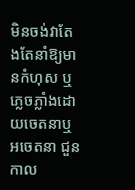មិនចង់វាតែងតែនាំឱ្យមានកំហុស ឬភ្លេចភ្លាំងដោយចេតនាឬអចេតនា ជួនកាល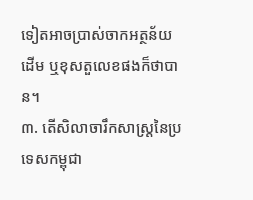ទៀតអាចប្រាស់ចាកអត្ថន័យដើម ឬខុសតួលេខផងក៏ថាបាន។
៣. តើសិលាចារឹកសាស្ត្រនៃប្រទេសកម្ពុជា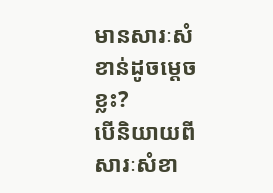មានសារៈសំខាន់ដូចម្តេចខ្លះ?
បើនិយាយពីសារៈសំខា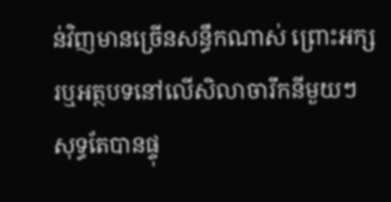ន់វិញមានច្រើនសន្ធឹកណាស់ ព្រោះអក្សរឬអត្ថបទនៅលើសិលាចារឹកនីមួយៗសុទ្ធតែបានផ្ទុ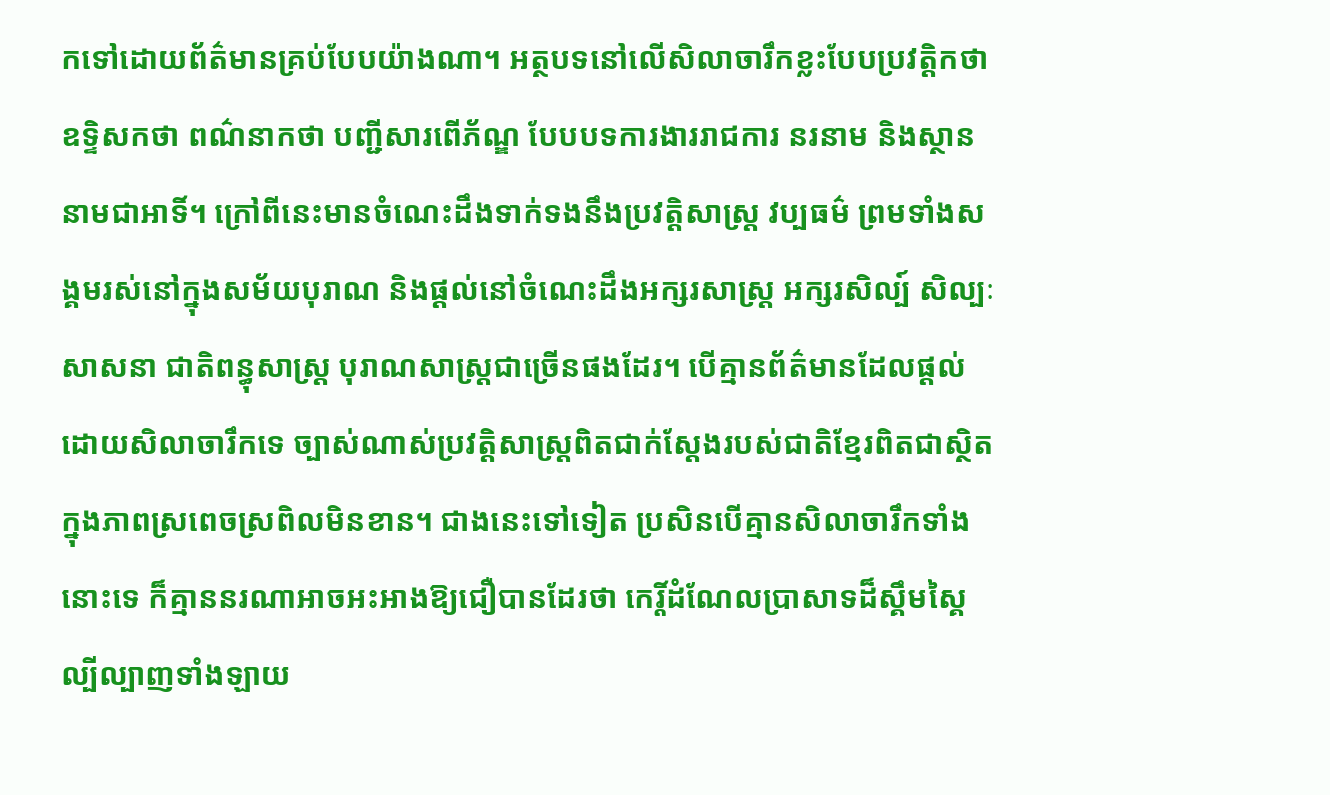កទៅដោយព័ត៌មានគ្រប់បែបយ៉ាងណា។ អត្ថបទនៅលើសិលាចារឹកខ្លះបែបប្រវត្តិកថា ឧទ្ទិសកថា ពណ៌នាកថា បញ្ជីសារពើភ័ណ្ឌ បែបបទការងាររាជការ នរនាម និងស្ថាននាមជាអាទិ៍។ ក្រៅពីនេះមានចំណេះដឹងទាក់ទងនឹងប្រវត្តិសាស្រ្ត វប្បធម៌ ព្រមទាំងសង្គមរស់នៅក្នុងសម័យបុរាណ និងផ្ដល់នៅចំណេះដឹងអក្សរសាស្ត្រ អក្សរសិល្ប៍ សិល្បៈ សាសនា ជាតិពន្ធុសាស្ត្រ បុរាណសាស្ត្រជាច្រើនផងដែរ។ បើគ្មានព័ត៌មានដែលផ្ដល់ដោយសិលាចារឹកទេ ច្បាស់ណាស់ប្រវត្តិសាស្ត្រពិតជាក់ស្ដែងរបស់ជាតិខ្មែរពិតជាស្ថិតក្នុងភាពស្រពេចស្រពិលមិនខាន។ ជាងនេះទៅទៀត ប្រសិនបើគ្មានសិលាចារឹកទាំងនោះទេ ក៏គ្មាននរណាអាចអះអាងឱ្យជឿបានដែរថា កេរ្តិ៍ដំណែលប្រាសាទដ៏ស្គឹមស្គៃល្បីល្បាញទាំងឡាយ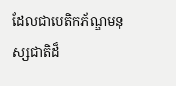ដែលជាបេតិកភ័ណ្ឌមនុស្សជាតិដ៏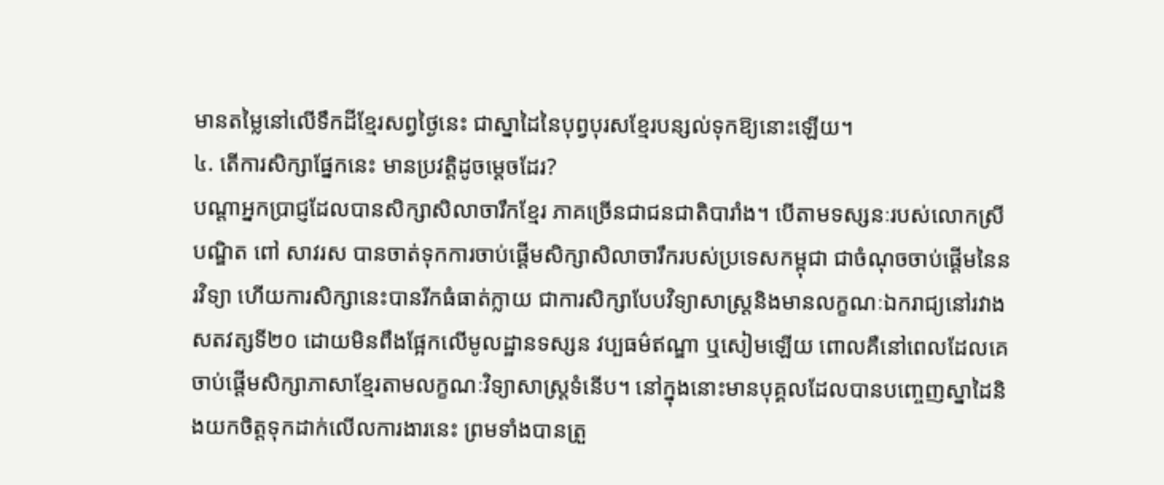មានតម្លៃនៅលើទឹកដីខ្មែរសព្វថ្ងៃនេះ ជាស្នាដៃនៃបុព្វបុរសខ្មែរបន្សល់ទុកឱ្យនោះឡើយ។
៤. តើការសិក្សាផ្នែកនេះ មានប្រវត្តិដូចម្តេចដែរ?
បណ្ដាអ្នកប្រាជ្ញដែលបានសិក្សាសិលាចារឹកខ្មែរ ភាគច្រើនជាជនជាតិបារាំង។ បើតាមទស្សនៈរបស់លោកស្រីបណ្ឌិត ពៅ សាវរស បានចាត់ទុកការចាប់ផ្ដើមសិក្សាសិលាចារឹករបស់ប្រទេសកម្ពុជា ជាចំណុចចាប់ផ្ដើមនៃនរវិទ្យា ហើយការសិក្សានេះបានរីកធំធាត់ក្លាយ ជាការសិក្សាបែបវិទ្យាសាស្ត្រនិងមានលក្ខណៈឯករាជ្យនៅរវាងសតវត្សទី២០ ដោយមិនពឹងផ្អែកលើមូលដ្ឋានទស្សន វប្បធម៌ឥណ្ឌា ឬសៀមឡើយ ពោលគឺនៅពេលដែលគេចាប់ផ្ដើមសិក្សាភាសាខ្មែរតាមលក្ខណៈវិទ្យាសាស្ត្រទំនើប។ នៅក្នុងនោះមានបុគ្គលដែលបានបញ្ចេញស្នាដៃនិងយកចិត្តទុកដាក់លើលការងារនេះ ព្រមទាំងបានត្រួ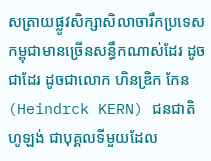សត្រាយផ្លូវសិក្សាសិលាចារឹកប្រទេសកម្ពុជាមានច្រើនសន្ធឹកណាស់ដែរ ដូចជាដែរ ដូចជាលោក ហិនឌ្រិក កែន (Heindrck KERN) ជនជាតិហូឡង់ ជាបុគ្គលទីមួយដែល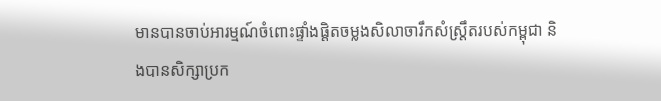មានបានចាប់អារម្មណ៍ចំពោះផ្ទាំងផ្ដិតចម្លងសិលាចារឹកសំស្ត្រឹតរបស់កម្ពុជា និងបានសិក្សាប្រក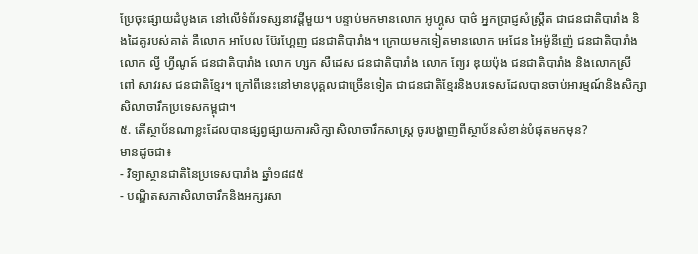ប្រែចុះផ្សាយដំបូងគេ នៅលើទំព័រទស្សនាវដ្ដីមួយ។ បន្ទាប់មកមានលោក អូហ្គូស បាថ៌ អ្នកប្រាជ្ញសំស្ត្រឹត ជាជនជាតិបារាំង និងដៃគូរបស់គាត់ គឺលោក អាបែល ប៊ែរហ្គែញ ជនជាតិបារាំង។ ក្រោយមកទៀតមានលោក អេជែន អៃម៉ូនីញ៉េ ជនជាតិបារាំង លោក ល្វី ហ្វីណូត៍ ជនជាតិបារាំង លោក ហ្សក សឺដេស ជនជាតិបារាំង លោក ព្យែរ ឌុយប៉ុង ជនជាតិបារាំង និងលោកស្រី ពៅ សាវរស ជនជាតិខ្មែរ។ ក្រៅពីនេះនៅមានបុគ្គលជាច្រើនទៀត ជាជនជាតិខ្មែរនិងបរទេសដែលបានចាប់អារម្មណ៍និងសិក្សាសិលាចារឹកប្រទេសកម្ពុជា។
៥. តើស្ថាប័នណាខ្លះដែលបានផ្សព្វផ្សាយការសិក្សាសិលាចារឹកសាស្ត្រ ចូរបង្ហាញពីស្ថាប័នសំខាន់បំផុតមកមុន?
មានដូចជា៖
- វិទ្យាស្ថានជាតិនៃប្រទេសបារាំង ឆ្នាំ១៨៨៥
- បណ្ឌិតសភាសិលាចារឹកនិងអក្សរសា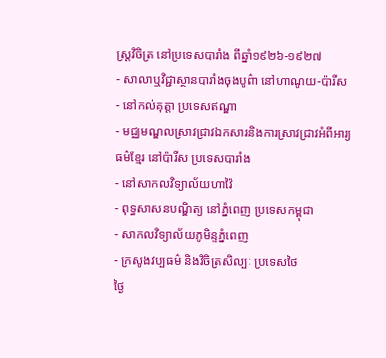ស្ត្រវិចិត្រ នៅប្រទេសបារាំង ពីឆ្នាំ១៩២៦-១៩២៧
- សាលាឬវិជ្ជាស្ថានបារាំងចុងបូព៌ា នៅហាណូយ-ប៉ារីស
- នៅកល់គុត្តា ប្រទេសឥណ្ឌា
- មជ្ឈមណ្ឌលស្រាវជ្រាវឯកសារនិងការស្រាវជ្រាវអំពីអារ្យធម៌ខ្មែរ នៅប៉ារីស ប្រទេសបារាំង
- នៅសាកលវិទ្យាល័យហាវ៉ៃ
- ពុទ្ធសាសនបណ្ឌិត្យ នៅភ្នំពេញ ប្រទេសកម្ពុជា
- សាកលវិទ្យាល័យភូមិន្ទភ្នំពេញ
- ក្រសូងវប្បធម៌ និងវិចិត្រសិល្បៈ ប្រទេសថៃ
ថ្ងៃ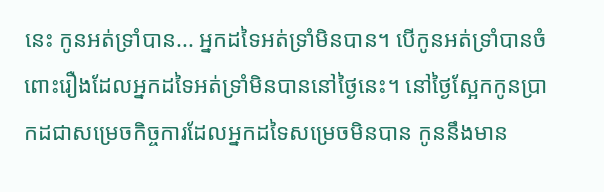នេះ កូនអត់ទ្រាំបាន... អ្នកដទៃអត់ទ្រាំមិនបាន។ បើកូនអត់ទ្រាំបានចំពោះរឿងដែលអ្នកដទៃអត់ទ្រាំមិនបាននៅថ្ងៃនេះ។ នៅថ្ងៃស្អែកកូនប្រាកដជាសម្រេចកិច្ចការដែលអ្នកដទៃសម្រេចមិនបាន កូននឹងមាន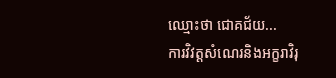ឈ្មោះថា ជោគជ័យ...
ការវិវត្តសំណេរនិងអក្ខរាវិរុ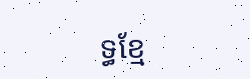ទ្ធខ្មែ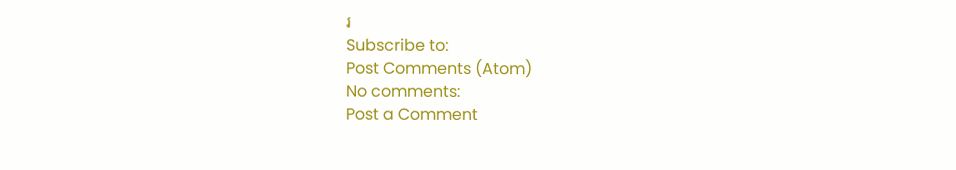រ
Subscribe to:
Post Comments (Atom)
No comments:
Post a Comment